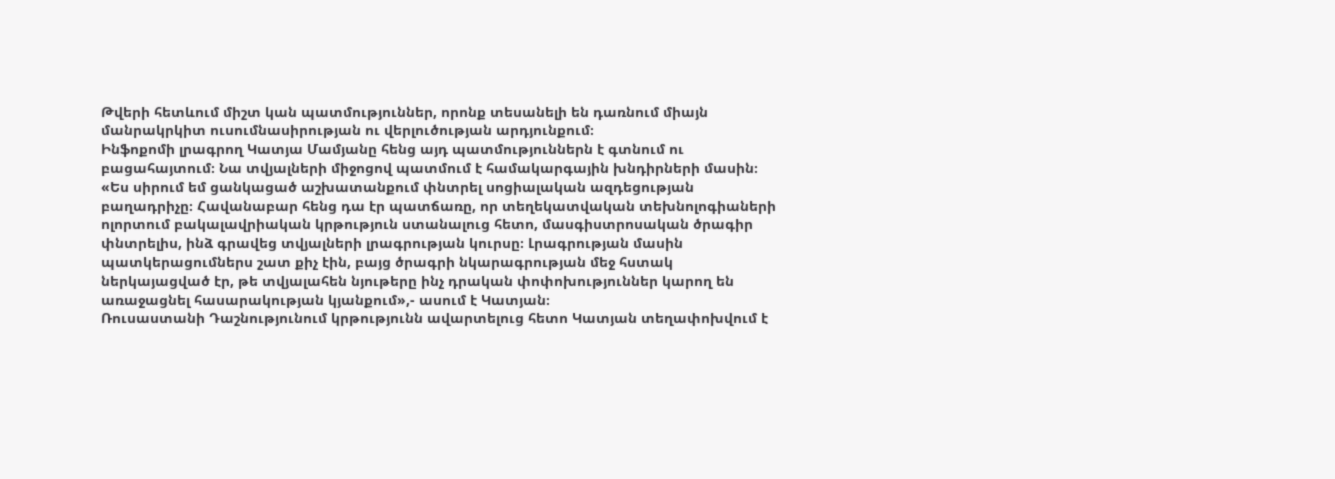Թվերի հետևում միշտ կան պատմություններ, որոնք տեսանելի են դառնում միայն մանրակրկիտ ուսումնասիրության ու վերլուծության արդյունքում։
Ինֆոքոմի լրագրող Կատյա Մամյանը հենց այդ պատմություններն է գտնում ու բացահայտում։ Նա տվյալների միջոցով պատմում է համակարգային խնդիրների մասին։
«Ես սիրում եմ ցանկացած աշխատանքում փնտրել սոցիալական ազդեցության բաղադրիչը։ Հավանաբար հենց դա էր պատճառը, որ տեղեկատվական տեխնոլոգիաների ոլորտում բակալավրիական կրթություն ստանալուց հետո, մասգիստրոսական ծրագիր փնտրելիս, ինձ գրավեց տվյալների լրագրության կուրսը։ Լրագրության մասին պատկերացումներս շատ քիչ էին, բայց ծրագրի նկարագրության մեջ հստակ ներկայացված էր, թե տվյալահեն նյութերը ինչ դրական փոփոխություններ կարող են առաջացնել հասարակության կյանքում»,- ասում է Կատյան։
Ռուսաստանի Դաշնությունում կրթությունն ավարտելուց հետո Կատյան տեղափոխվում է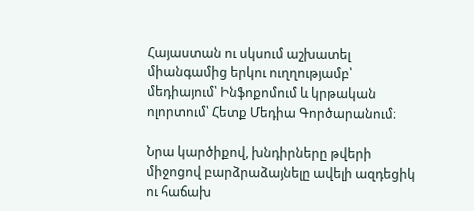Հայաստան ու սկսում աշխատել միանգամից երկու ուղղությամբ՝ մեդիայում՝ Ինֆոքոմում և կրթական ոլորտում՝ Հետք Մեդիա Գործարանում։

Նրա կարծիքով, խնդիրները թվերի միջոցով բարձրաձայնելը ավելի ազդեցիկ ու հաճախ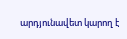արդյունավետ կարող է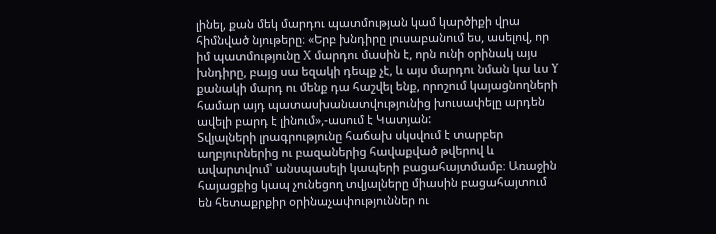լինել, քան մեկ մարդու պատմության կամ կարծիքի վրա հիմնված նյութերը։ «Երբ խնդիրը լուսաբանում ես, ասելով, որ իմ պատմությունը X մարդու մասին է, որն ունի օրինակ այս խնդիրը, բայց սա եզակի դեպք չէ, և այս մարդու նման կա ևս Y քանակի մարդ ու մենք դա հաշվել ենք, որոշում կայացնողների համար այդ պատասխանատվությունից խուսափելը արդեն ավելի բարդ է լինում»,-ասում է Կատյան:
Տվյալների լրագրությունը հաճախ սկսվում է տարբեր աղբյուրներից ու բազաներից հավաքված թվերով և ավարտվում՝ անսպասելի կապերի բացահայտմամբ։ Առաջին հայացքից կապ չունեցող տվյալները միասին բացահայտում են հետաքրքիր օրինաչափություններ ու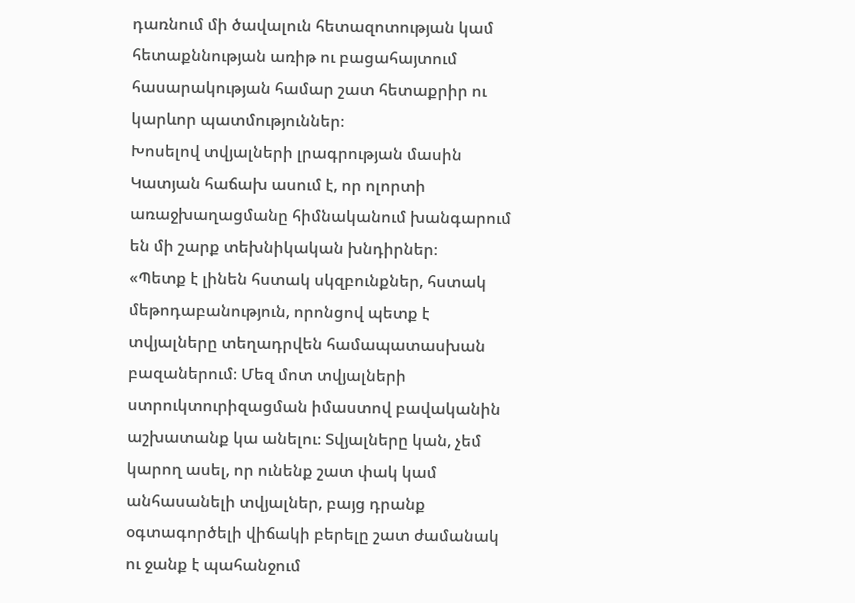դառնում մի ծավալուն հետազոտության կամ հետաքննության առիթ ու բացահայտում հասարակության համար շատ հետաքրիր ու կարևոր պատմություններ։
Խոսելով տվյալների լրագրության մասին Կատյան հաճախ ասում է, որ ոլորտի առաջխաղացմանը հիմնականում խանգարում են մի շարք տեխնիկական խնդիրներ։
«Պետք է լինեն հստակ սկզբունքներ, հստակ մեթոդաբանություն, որոնցով պետք է տվյալները տեղադրվեն համապատասխան բազաներում։ Մեզ մոտ տվյալների ստրուկտուրիզացման իմաստով բավականին աշխատանք կա անելու։ Տվյալները կան, չեմ կարող ասել, որ ունենք շատ փակ կամ անհասանելի տվյալներ, բայց դրանք օգտագործելի վիճակի բերելը շատ ժամանակ ու ջանք է պահանջում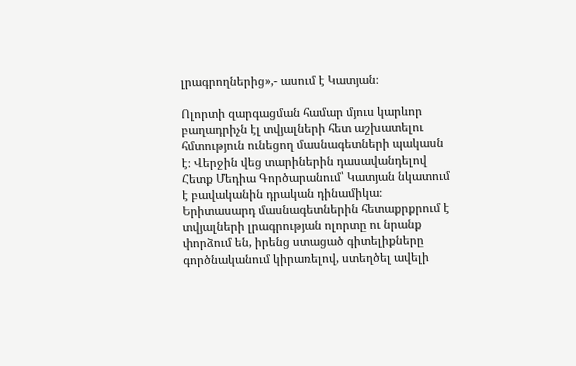լրագրողներից»,- ասում է Կատյան։

Ոլորտի զարգացման համար մյուս կարևոր բաղադրիչն էլ տվյալների հետ աշխատելու հմտություն ունեցող մասնագետների պակասն է։ Վերջին վեց տարիներին դասավանդելով Հետք Մեդիա Գործարանում՝ Կատյան նկատում է բավականին դրական դինամիկա։ Երիտասարդ մասնագետներին հետաքրքրում է տվյալների լրագրության ոլորտը ու նրանք փորձում են, իրենց ստացած գիտելիքները գործնականում կիրառելով, ստեղծել ավելի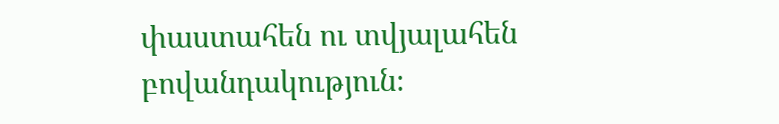փաստահեն ու տվյալահեն բովանդակություն։